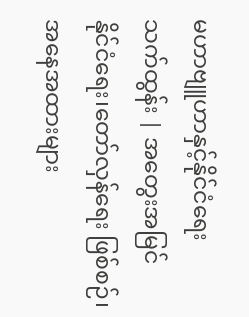မဟာဗျူဟာနှင့်နိုင်ငံရေး
သက်ထွန်း | အတွေးအမြင်
နိုင်ငံရေး၊တော်လှန်ရေး ဖြစ်စဉ်၊ အနေအထားများ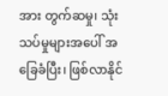အား တွက်ဆမှု၊ သုံးသပ်မှုများအပေါ် အခြေခံပြီး၊ ဖြစ်လာနိုင်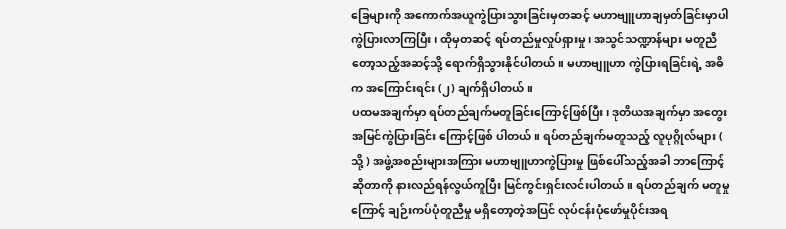ခြေများကို အကောက်အယူကွဲပြားသွားခြင်းမှတဆင့် မဟာဗျူဟာချမှတ်ခြင်းမှာပါ ကွဲပြားလာကြပြီး၊ ထိုမှတဆင့် ရပ်တည်မှုလှုပ်ရှားမှု၊ အသွင်သဏ္ဍာန်များ မတူညီတော့သည့်အဆင့်သို့ ရောက်ရှိသွားနိုင်ပါတယ်။ မဟာဗျူဟာ ကွဲပြားရခြင်းရဲ့ အဓိက အကြောင်းရင်း (၂) ချက်ရှိပါတယ်။
ပထမအချက်မှာ ရပ်တည်ချက်မတူခြင်းကြောင့်ဖြစ်ပြီး၊ ဒုတိယအချက်မှာ အတွေးအမြင်ကွဲပြားခြင်း ကြောင့်ဖြစ် ပါတယ်။ ရပ်တည်ချက်မတူသည့် လူပုဂ္ဂိုလ်များ ( သို့ ) အဖွဲ့အစည်းများအကြား မဟာဗျူဟာကွဲပြားမှု ဖြစ်ပေါ်သည့်အခါ ဘာကြောင့်ဆိုတာကို နားလည်ရန်လွယ်ကူပြီး မြင်ကွင်းရှင်းလင်းပါတယ်။ ရပ်တည်ချက် မတူမှုကြောင့် ချဉ်းကပ်ပုံတူညီမှု မရှိတော့တဲ့အပြင် လုပ်ငန်းပုံဖော်မှုပိုင်းအရ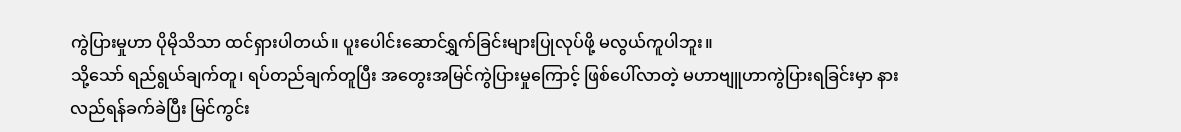ကွဲပြားမှုဟာ ပိုမိုသိသာ ထင်ရှားပါတယ်။ ပူးပေါင်းဆောင်ရွှက်ခြင်းများပြုလုပ်ဖို့ မလွယ်ကူပါဘူး။
သို့သော် ရည်ရွယ်ချက်တူ၊ ရပ်တည်ချက်တူပြီး အတွေးအမြင်ကွဲပြားမှုကြောင့် ဖြစ်ပေါ်လာတဲ့ မဟာဗျူဟာကွဲပြားရခြင်းမှာ နားလည်ရန်ခက်ခဲပြီး မြင်ကွင်း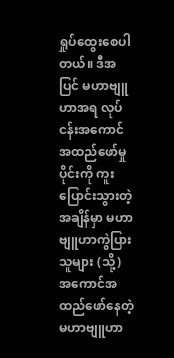ရှုပ်ထွေးစေပါတယ်။ ဒီအပြင် မဟာဗျူဟာအရ လုပ်ငန်းအကောင်အထည်ဖော်မှုပိုင်းကို ကူးပြောင်းသွားတဲ့အချိန်မှာ မဟာဗျူဟာကွဲပြားသူများ (သို့) အကောင်အထည်ဖော်နေတဲ့ မဟာဗျူဟာ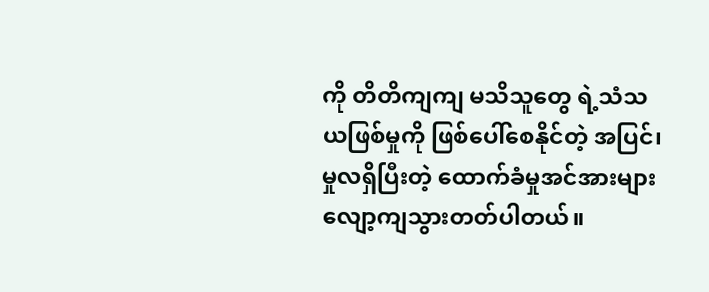ကို တိတိကျကျ မသိသူတွေ ရဲ့သံသယဖြစ်မှုကို ဖြစ်ပေါ်စေနိုင်တဲ့ အပြင်၊ မှုလရှိပြီးတဲ့ ထောက်ခံမှုအင်အားများ လျော့ကျသွားတတ်ပါတယ်။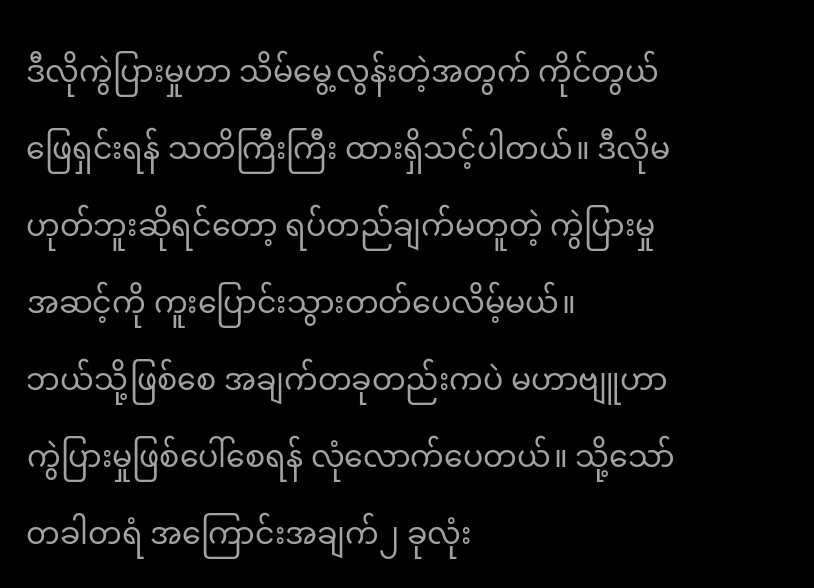ဒီလိုကွဲပြားမှုဟာ သိမ်မွေ့လွန်းတဲ့အတွက် ကိုင်တွယ်ဖြေရှင်းရန် သတိကြီးကြီး ထားရှိသင့်ပါတယ်။ ဒီလိုမဟုတ်ဘူးဆိုရင်တော့ ရပ်တည်ချက်မတူတဲ့ ကွဲပြားမှုအဆင့်ကို ကူးပြောင်းသွားတတ်ပေလိမ့်မယ်။
ဘယ်သို့ဖြစ်စေ အချက်တခုတည်းကပဲ မဟာဗျူဟာကွဲပြားမှုဖြစ်ပေါ်စေရန် လုံလောက်ပေတယ်။ သို့သော်တခါတရံ အကြောင်းအချက်၂ ခုလုံး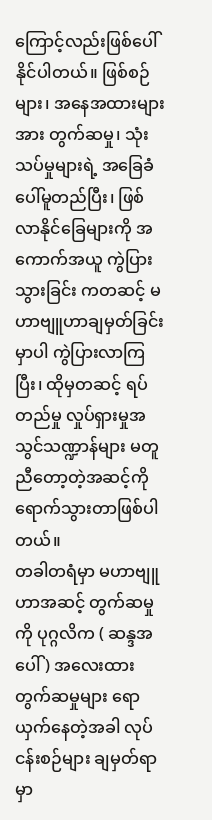ကြောင့်လည်းဖြစ်ပေါ်နိုင်ပါတယ်။ ဖြစ်စဉ်များ၊ အနေအထားများအား တွက်ဆမှု၊ သုံးသပ်မှုများရဲ့ အခြေခံပေါ်မူတည်ပြီး၊ ဖြစ်လာနိုင်ခြေများကို အကောက်အယူ ကွဲပြားသွားခြင်း ကတဆင့် မဟာဗျူဟာချမှတ်ခြင်းမှာပါ ကွဲပြားလာကြပြီး၊ ထိုမှတဆင့် ရပ်တည်မှု လှုပ်ရှားမှုအသွင်သဏ္ဍာန်များ မတူညီတော့တဲ့အဆင့်ကို ရောက်သွားတာဖြစ်ပါတယ်။
တခါတရံမှာ မဟာဗျူဟာအဆင့် တွက်ဆမှုကို ပုဂ္ဂလိက ( ဆန္ဒအပေါ် ) အလေးထားတွက်ဆမှုများ ရောယှက်နေတဲ့အခါ လုပ်ငန်းစဉ်များ ချမှတ်ရာမှာ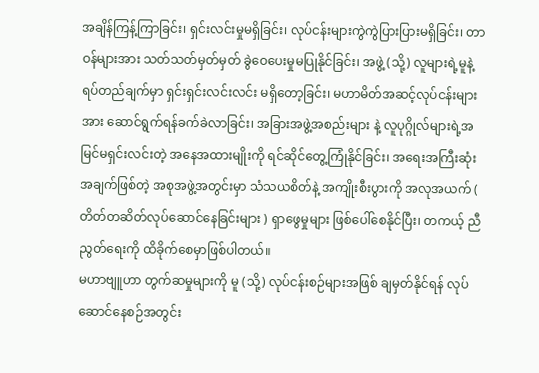အချိန်ကြန့်ကြာခြင်း၊ ရှင်းလင်းမှုမရှိခြင်း၊ လုပ်ငန်းများကွဲကွဲပြားပြားမရှိခြင်း၊ တာဝန်များအား သတ်သတ်မှတ်မှတ် ခွဲဝေပေးမှုမပြုနိုင်ခြင်း၊ အဖွဲ့ (သို့) လူများရဲ့မူနဲ့ ရပ်တည်ချက်မှာ ရှင်းရှင်းလင်းလင်း မရှိတော့ခြင်း၊ မဟာမိတ်အဆင့်လုပ်ငန်းများအား ဆောင်ရွက်ရန်ခက်ခဲလာခြင်း၊ အခြားအဖွဲ့အစည်းများ နဲ့ လူပုဂ္ဂိုလ်များရဲ့အမြင်မရှင်းလင်းတဲ့ အနေအထားမျိုးကို ရင်ဆိုင်တွေ့ကြုံနိုင်ခြင်း၊ အရေးအကြီးဆုံးအချက်ဖြစ်တဲ့ အစုအဖွဲ့အတွင်းမှာ သံသယစိတ်နဲ့ အကျိုးစီးပွားကို အလုအယက် ( တိတ်တဆိတ်လုပ်ဆောင်နေခြင်းများ ) ရှာဖွေမှုများ ဖြစ်ပေါ်စေနိုင်ပြီး၊ တကယ့် ညီညွတ်ရေးကို ထိခိုက်စေမှာဖြစ်ပါတယ်။
မဟာဗျူဟာ တွက်ဆမှုများကို မူ (သို့) လုပ်ငန်းစဉ်များအဖြစ် ချမှတ်နိုင်ရန် လုပ်ဆောင်နေစဉ်အတွင်း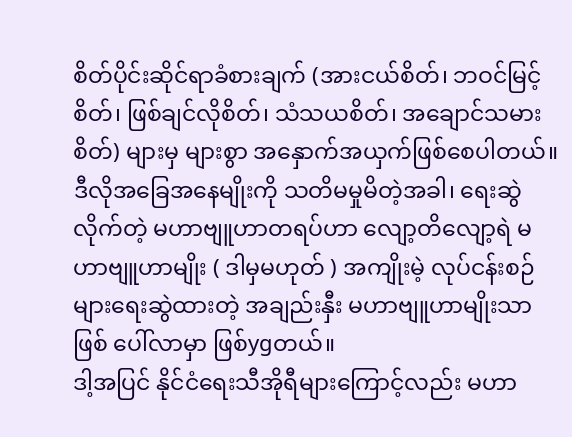စိတ်ပိုင်းဆိုင်ရာခံစားချက် (အားငယ်စိတ်၊ ဘဝင်မြင့်စိတ်၊ ဖြစ်ချင်လိုစိတ်၊ သံသယစိတ်၊ အချောင်သမားစိတ်) များမှ များစွာ အနှောက်အယှက်ဖြစ်စေပါတယ်။ ဒီလိုအခြေအနေမျိုးကို သတိမမှုမိတဲ့အခါ၊ ရေးဆွဲလိုက်တဲ့ မဟာဗျူဟာတရပ်ဟာ လျော့တိလျော့ရဲ မဟာဗျူဟာမျိုး ( ဒါမှမဟုတ် ) အကျိုးမဲ့ လုပ်ငန်းစဉ်များရေးဆွဲထားတဲ့ အချည်းနှီး မဟာဗျူဟာမျိုးသာဖြစ် ပေါ်လာမှာ ဖြစ်ygတယ်။
ဒါ့အပြင် နိုင်ငံရေးသီအိုရီများကြောင့်လည်း မဟာ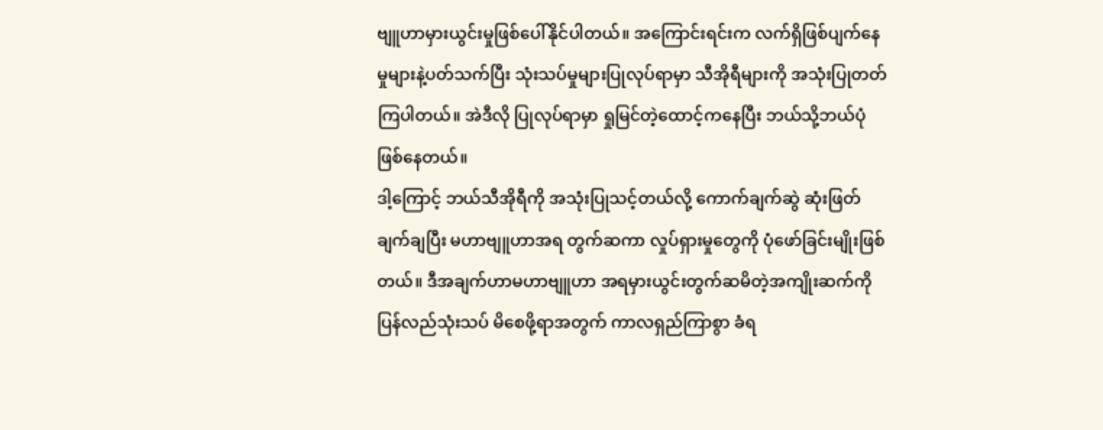ဗျူဟာမှားယွင်းမှုဖြစ်ပေါ်နိုင်ပါတယ်။ အကြောင်းရင်းက လက်ရှိဖြစ်ပျက်နေမှုများနဲ့ပတ်သက်ပြီး သုံးသပ်မှုများပြုလုပ်ရာမှာ သီအိုရီများကို အသုံးပြုတတ်ကြပါတယ်။ အဲဒီလို ပြုလုပ်ရာမှာ ရှုမြင်တဲ့ထောင့်ကနေပြီး ဘယ်သို့ဘယ်ပုံဖြစ်နေတယ်။
ဒါ့ကြောင့် ဘယ်သီအိုရီကို အသုံးပြုသင့်တယ်လို့ ကောက်ချက်ဆွဲ ဆုံးဖြတ်ချက်ချပြီး မဟာဗျူဟာအရ တွက်ဆကာ လှုပ်ရှားမှုတွေကို ပုံဖော်ခြင်းမျိုးဖြစ်တယ်။ ဒီအချက်ဟာမဟာဗျူဟာ အရမှားယွင်းတွက်ဆမိတဲ့အကျိုးဆက်ကို ပြန်လည်သုံးသပ် မိစေဖို့ရာအတွက် ကာလရှည်ကြာစွာ ခံရ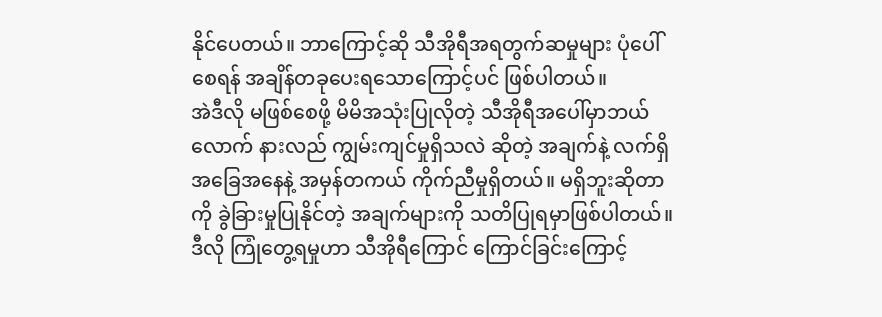နိုင်ပေတယ်။ ဘာကြောင့်ဆို သီအိုရီအရတွက်ဆမှုများ ပုံပေါ်စေရန် အချိန်တခုပေးရသောကြောင့်ပင် ဖြစ်ပါတယ်။
အဲဒီလို မဖြစ်စေဖို့ မိမိအသုံးပြုလိုတဲ့ သီအိုရီအပေါ်မှာဘယ်လောက် နားလည် ကျွမ်းကျင်မှုရှိသလဲ ဆိုတဲ့ အချက်နဲ့ လက်ရှိအခြေအနေနဲ့ အမှန်တကယ် ကိုက်ညီမှုရှိတယ်။ မရှိဘူးဆိုတာကို ခွဲခြားမှုပြုနိုင်တဲ့ အချက်များကို သတိပြုရမှာဖြစ်ပါတယ်။
ဒီလို ကြုံတွေ့ရမှုဟာ သီအိုရီကြောင် ကြောင်ခြင်းကြောင့်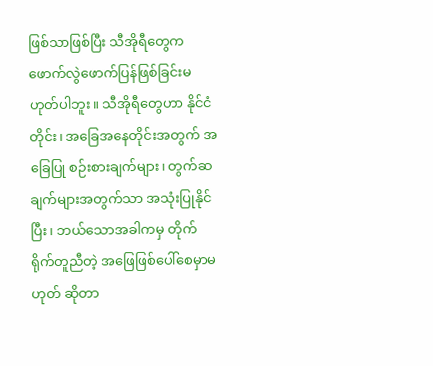ဖြစ်သာဖြစ်ပြီး သီအိုရီတွေက ဖောက်လွဲဖောက်ပြန်ဖြစ်ခြင်းမဟုတ်ပါဘူး။ သီအိုရီတွေဟာ နိုင်ငံတိုင်း၊ အခြေအနေတိုင်းအတွက် အခြေပြု စဉ်းစားချက်များ၊ တွက်ဆချက်များအတွက်သာ အသုံးပြုနိုင်ပြီး၊ ဘယ်သောအခါကမှ တိုက်ရိုက်တူညီတဲ့ အဖြေဖြစ်ပေါ်စေမှာမဟုတ် ဆိုတာ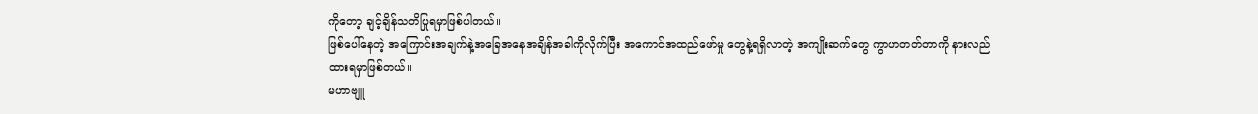ကိုတော့ ချင့်ချိန်သတိပြုရမှာဖြစ်ပါတယ်။
ဖြစ်ပေါ်နေတဲ့ အကြောင်းအချက်နဲ့အခြေအနေအချိန်အခါကိုလိုက်ပြီး အကောင်အထည်ဖော်မှု တွေနဲ့ရရှိလာတဲ့ အကျိုးဆက်တွေ ကွာဟတတ်တာကို နားလည်ထားရမှာဖြစ်တယ်။
မဟာဗျူ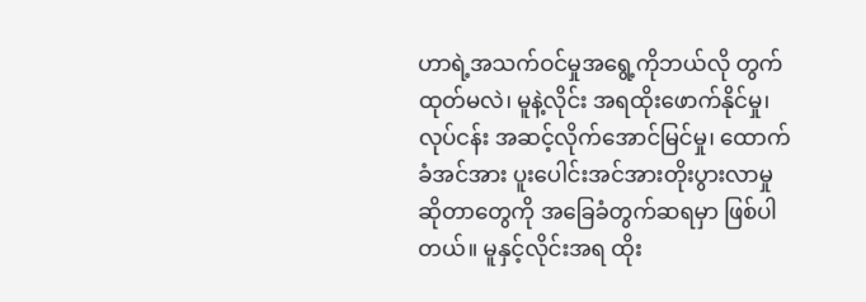ဟာရဲ့အသက်ဝင်မှုအရွေ့ကိုဘယ်လို တွက်ထုတ်မလဲ၊ မူနဲ့လိုင်း အရထိုးဖောက်နိုင်မှု၊ လုပ်ငန်း အဆင့်လိုက်အောင်မြင်မှု၊ ထောက်ခံအင်အား ပူးပေါင်းအင်အားတိုးပွားလာမှု ဆိုတာတွေကို အခြေခံတွက်ဆရမှာ ဖြစ်ပါတယ်။ မူနှင့်လိုင်းအရ ထိုး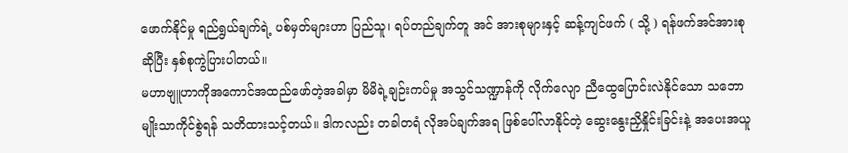ဖောက်နိုင်မှု ရည်ရွယ်ချက်ရဲ့ ပစ်မှတ်များဟာ ပြည်သူ၊ ရပ်တည်ချက်တူ အင် အားစုများနှင့် ဆန့်ကျင်ဖက် ( သို့ ) ရန်ဖက်အင်အားစု ဆိုပြီး နှစ်စုကွဲပြားပါတယ်။
မဟာဗျူဟာကိုအကောင်အထည်ဖော်တဲ့အခါမှာ မိမိရဲ့ချဉ်းကပ်မှု အသွင်သဏ္ဍာန်ကို လိုက်လျော ညီထွေပြောင်းလဲနိုင်သော သဘောမျိုးသာကိုင်စွဲရန် သတိထားသင့်တယ်။ ဒါကလည်း တခါတရံ လိုအပ်ချက်အရ ဖြစ်ပေါ်လာနိုင်တဲ့ ဆွေးနွေးညှိနှိုင်းခြင်းနဲ့ အပေးအယူ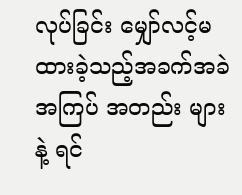လုပ်ခြင်း မျှော်လင့်မထားခဲ့သည့်အခက်အခဲ အကြပ် အတည်း များနဲ့ ရင်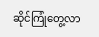ဆိုင်ကြုံတွေ့လာ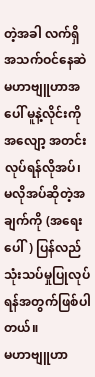တဲ့အခါ လက်ရှိအသက်ဝင်နေဆဲ မဟာဗျူဟာအပေါ် မူနဲ့လိုင်းကို အလျော့ အတင်း လုပ်ရန်လိုအပ်၊ မလိုအပ်ဆိုတဲ့အချက်ကို (အရေးပေါ်) ပြန်လည် သုံးသပ်မှုပြုလုပ်ရန်အတွက်ဖြစ်ပါတယ်။
မဟာဗျူဟာ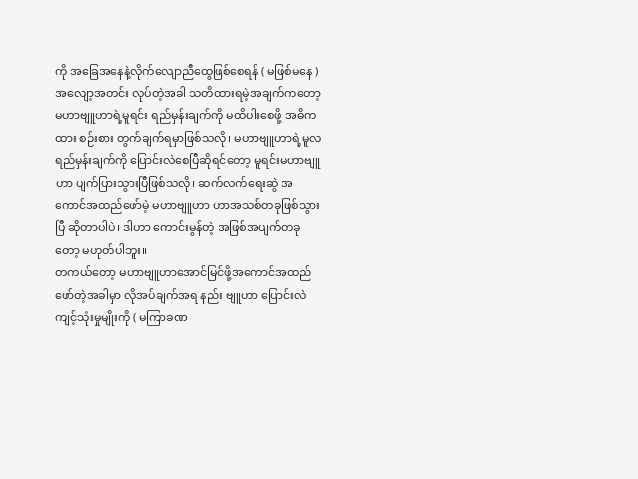ကို အခြေအနေနဲ့လိုက်လျောညီထွေဖြစ်စေရန် ( မဖြစ်မနေ ) အလျော့အတင်း လုပ်တဲ့အခါ သတိထားရမဲ့အချက်ကတော့ မဟာဗျူဟာရဲ့မူရင်း ရည်မှန်းချက်ကို မထိပါးစေဖို့ အဓိကထား စဉ်းစား တွက်ချက်ရမှာဖြစ်သလို၊ မဟာဗျူဟာရဲ့မူလရည်မှန်းချက်ကို ပြောင်းလဲစေပြီဆိုရင်တော့ မူရင်းမဟာဗျူဟာ ပျက်ပြားသွားပြီဖြစ်သလို၊ ဆက်လက်ရေးဆွဲ အကောင်အထည်ဖော်မဲ့ မဟာဗျူဟာ ဟာအသစ်တခုဖြစ်သွားပြီ ဆိုတာပါပဲ၊ ဒါဟာ ကောင်းမွန်တဲ့ အဖြစ်အပျက်တခုတော့ မဟုတ်ပါဘူး။
တကယ်တော့ မဟာဗျူဟာအောင်မြင်ဖို့အကောင်အထည်ဖော်တဲ့အခါမှာ လိုအပ်ချက်အရ နည်း ဗျူဟာ ပြောင်းလဲကျင့်သုံးမှုမျိုးကို ( မကြာခဏ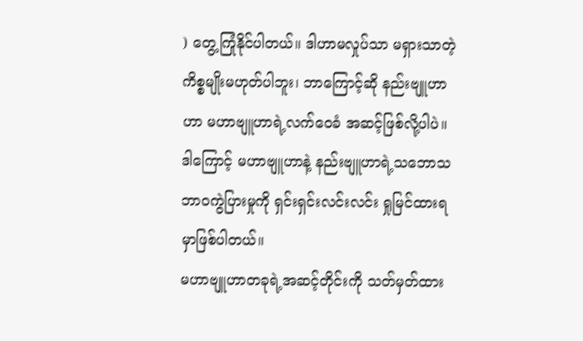) တွေ့ကြုံနိုင်ပါတယ်။ ဒါဟာမလှုပ်သာ မရှားသာတဲ့ ကိစ္စမျိုးမဟုတ်ပါဘူး၊ ဘာကြောင့်ဆို နည်းဗျူဟာဟာ မဟာဗျူဟာရဲ့လက်ဝေခံ အဆင့်ဖြစ်လို့ပါပဲ။ ဒါကြောင့် မဟာဗျူဟာနဲ့ နည်းဗျူဟာရဲ့သဘောသဘာဝကွဲပြားမှုကို ရှင်းရှင်းလင်းလင်း ရှုမြင်ထားရမှာဖြစ်ပါတယ်။
မဟာဗျူဟာတခုရဲ့အဆင့်တိုင်းကို သတ်မှတ်ထား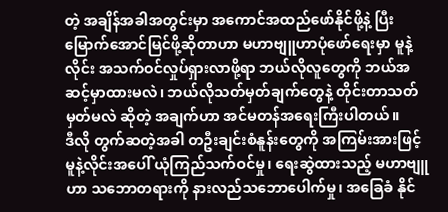တဲ့ အချိန်အခါအတွင်းမှာ အကောင်အထည်ဖော်နိုင်ဖို့နဲ့ ပြီးမြောက်အောင်မြင်ဖို့ဆိုတာဟာ မဟာဗျူဟာပုံဖော်ရေးမှာ မူနဲ့လိုင်း အသက်ဝင်လှုပ်ရှားလာဖို့ရာ ဘယ်လိုလူတွေကို ဘယ်အဆင့်မှာထားမလဲ၊ ဘယ်လိုသတ်မှတ်ချက်တွေနဲ့ တိုင်းတာသတ်မှတ်မလဲ ဆိုတဲ့ အချက်ဟာ အင်မတန်အရေးကြီးပါတယ်။
ဒီလို တွက်ဆတဲ့အခါ တဦးချင်းစံနူန်းတွေကို အကြမ်းအားဖြင့် မူနဲ့လိုင်းအပေါ် ယုံကြည်သက်ဝင်မှု၊ ရေးဆွဲထားသည့် မဟာဗျူဟာ သဘောတရားကို နားလည်သဘောပေါက်မှု၊ အခြေခံ နိုင်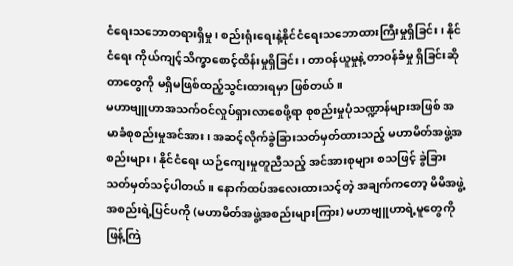ငံရေးသဘောတရားရှိမှု၊ စည်းရုံးရေးနဲ့နိုင်ငံရေးသဘောထားကြီးမှုရှိခြင်း၊ နိုင်ငံရေး ကိုယ်ကျင့်သိက္ခာစောင့်ထိန်းမှုရှိခြင်း၊ တာဝန်ယူမှုနဲ့ တာဝန်ခံမှု ရှိခြင်းဆိုတာတွေကို မရှိမဖြစ်ထည့်သွင်းထားရမှာ ဖြစ်တယ်။
မဟာဗျူဟာအသက်ဝင်လှုပ်ရှားလာစေဖို့ရာ စုစည်းမှုပုံသဏ္ဍာန်များအဖြစ် အမာခံစုစည်းမှုအင်အား၊ အဆင့်လိုက်ခွဲခြားသတ်မှတ်ထားသည့် မဟာမိတ်အဖွဲ့အစည်းများ၊ နိုင်ငံရေး ယဉ်ကျေးမှုတူညီသည့် အင်အားစုများ စသဖြင့် ခွဲခြားသတ်မှတ်သင့်ပါတယ်။ နောက်ထပ်အလေးထားသင့်တဲ့ အချက်ကတော့ မိမိအဖွဲ့အစည်းရဲ့ပြင်ပကို (မဟာမိတ်အဖွဲ့အစည်းများကြား) မဟာဗျူဟာရဲ့မူတွေကို ဖြန့်ကြဲ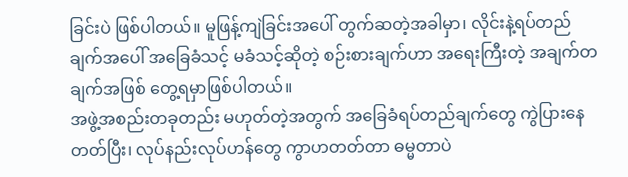ခြင်းပဲ ဖြစ်ပါတယ်။ မူဖြန့်ကျဲခြင်းအပေါ် တွက်ဆတဲ့အခါမှာ၊ လိုင်းနဲ့ရပ်တည်ချက်အပေါ် အခြေခံသင့် မခံသင့်ဆိုတဲ့ စဉ်းစားချက်ဟာ အရေးကြီးတဲ့ အချက်တချက်အဖြစ် တွေ့ရမှာဖြစ်ပါတယ်။
အဖွဲ့အစည်းတခုတည်း မဟုတ်တဲ့အတွက် အခြေခံရပ်တည်ချက်တွေ ကွဲပြားနေတတ်ပြီး၊ လုပ်နည်းလုပ်ဟန်တွေ ကွာဟတတ်တာ ဓမ္မတာပဲ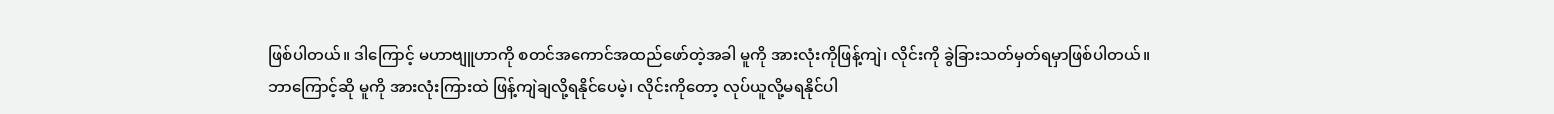ဖြစ်ပါတယ်။ ဒါကြောင့် မဟာဗျူဟာကို စတင်အကောင်အထည်ဖော်တဲ့အခါ မူကို အားလုံးကိုဖြန့်ကျဲ၊ လိုင်းကို ခွဲခြားသတ်မှတ်ရမှာဖြစ်ပါတယ်။
ဘာကြောင့်ဆို မူကို အားလုံးကြားထဲ ဖြန့်ကျဲချလို့ရနိုင်ပေမဲ့၊ လိုင်းကိုတော့ လုပ်ယူလို့မရနိုင်ပါ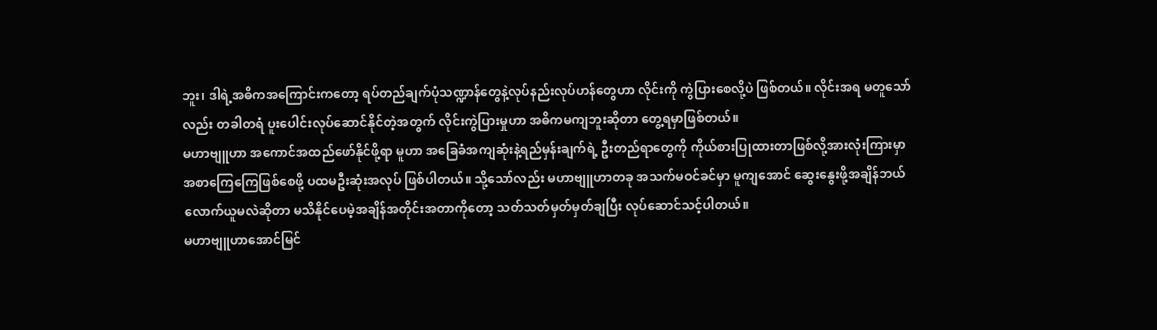ဘူး၊ ဒါရဲ့အဓိကအကြောင်းကတော့ ရပ်တည်ချက်ပုံသဏ္ဍာန်တွေနဲ့လုပ်နည်းလုပ်ဟန်တွေဟာ လိုင်းကို ကွဲပြားစေလို့ပဲ ဖြစ်တယ်။ လိုင်းအရ မတူသော်လည်း တခါတရံ ပူးပေါင်းလုပ်ဆောင်နိုင်တဲ့အတွက် လိုင်းကွဲပြားမှုဟာ အဓိကမကျဘူးဆိုတာ တွေ့ရမှာဖြစ်တယ်။
မဟာဗျူဟာ အကောင်အထည်ဖော်နိုင်ဖို့ရာ မူဟာ အခြေခံအကျဆုံးနဲ့ရည်မှန်းချက်ရဲ့ ဦးတည်ရာတွေကို ကိုယ်စားပြုထားတာဖြစ်လို့အားလုံးကြားမှာ အစာကြေကြေဖြစ်စေဖို့ ပထမဦးဆုံးအလုပ် ဖြစ်ပါတယ်။ သို့သော်လည်း မဟာဗျူဟာတခု အသက်မဝင်ခင်မှာ မူကျအောင် ဆွေးနွေးဖို့အချိန်ဘယ်လောက်ယူမလဲဆိုတာ မသိနိုင်ပေမဲ့အချိန်အတိုင်းအတာကိုတော့ သတ်သတ်မှတ်မှတ်ချပြီး လုပ်ဆောင်သင့်ပါတယ်။
မဟာဗျူဟာအောင်မြင်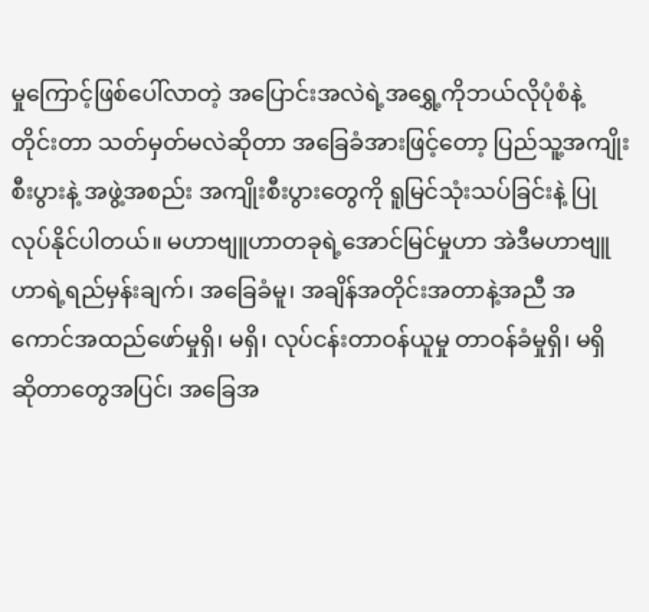မှုကြောင့်ဖြစ်ပေါ်လာတဲ့ အပြောင်းအလဲရဲ့အရွှေ့ကိုဘယ်လိုပုံစံနဲ့ တိုင်းတာ သတ်မှတ်မလဲဆိုတာ အခြေခံအားဖြင့်တော့ ပြည်သူ့အကျိုးစီးပွားနဲ့ အဖွဲ့အစည်း အကျိုးစီးပွားတွေကို ရူမြင်သုံးသပ်ခြင်းနဲ့ ပြုလုပ်နိုင်ပါတယ်။ မဟာဗျူဟာတခုရဲ့အောင်မြင်မှုဟာ အဲဒီမဟာဗျူဟာရဲ့ရည်မှန်းချက်၊ အခြေခံမူ၊ အချိန်အတိုင်းအတာနဲ့အညီ အကောင်အထည်ဖော်မှုရှိ၊ မရှိ၊ လုပ်ငန်းတာဝန်ယူမှု တာဝန်ခံမှုရှိ၊ မရှိ ဆိုတာတွေအပြင်၊ အခြေအ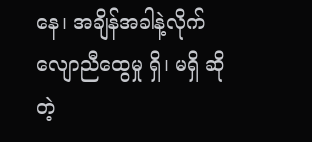နေ၊ အချိန်အခါနဲ့လိုက်လျောညီထွေမှု ရှိ၊ မရှိ ဆိုတဲ့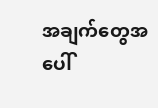အချက်တွေအပေါ်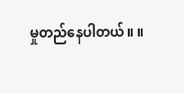မှုတည်နေပါတယ်။ ။